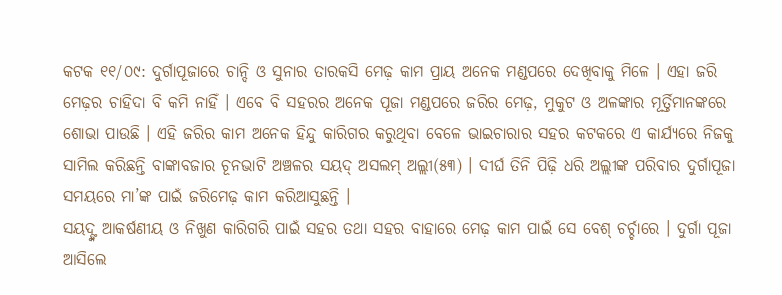କଟକ ୧୧/୦୯: ଦୁର୍ଗାପୂଜାରେ ଚାନ୍ଦି ଓ ସୁନାର ତାରକସି ମେଢ଼ କାମ ପ୍ରାୟ ଅନେକ ମଣ୍ଡପରେ ଦେଖିବାକୁ ମିଳେ । ଏହା ଜରି ମେଢ଼ର ଚାହିଦା ବି କମି ନାହିଁ । ଏବେ ବି ସହରର ଅନେକ ପୂଜା ମଣ୍ଡପରେ ଜରିର ମେଢ଼, ମୁକୁଟ ଓ ଅଳଙ୍କାର ମୂର୍ତ୍ତିମାନଙ୍କରେ ଶୋଭା ପାଉଛି । ଏହି ଜରିର କାମ ଅନେକ ହିନ୍ଦୁ କାରିଗର କରୁଥିବା ବେଳେ ଭାଇଚାରାର ସହର କଟକରେ ଏ କାର୍ଯ୍ୟରେ ନିଜକୁ ସାମିଲ କରିଛନ୍ତି ବାଙ୍କାବଜାର ଚୂନଭାଟି ଅଞ୍ଚଳର ସୟଦ୍ ଅସଲମ୍ ଅଲ୍ଲୀ(୫୩) । ଦୀର୍ଘ ତିନି ପିଢ଼ି ଧରି ଅଲ୍ଲୀଙ୍କ ପରିବାର ଦୁର୍ଗାପୂଜା ସମୟରେ ମା’ଙ୍କ ପାଇଁ ଜରିମେଢ଼ କାମ କରିଆସୁଛନ୍ତି ।
ସୟଦ୍ଙ୍କ ଆକର୍ଷଣୀୟ ଓ ନିଖୁଣ କାରିଗରି ପାଇଁ ସହର ତଥା ସହର ବାହାରେ ମେଢ଼ କାମ ପାଇଁ ସେ ବେଶ୍ ଚର୍ଚ୍ଚାରେ । ଦୁର୍ଗା ପୂଜା ଆସିଲେ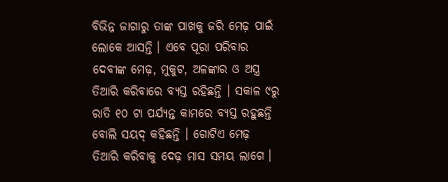ବିଭିନ୍ନ ଜାଗାରୁ ତାଙ୍କ ପାଖକୁ ଜରି ମେଢ଼ ପାଇଁ ଲୋକେ ଆସନ୍ତି । ଏବେ ପୂରା ପରିବାର ଦେବୀଙ୍କ ମେଢ଼, ମୁକୁଟ, ଅଳଙ୍କାର ଓ ଅସ୍ତ୍ର ତିଆରି କରିବାରେ ବ୍ୟସ୍ତ ରହିଛନ୍ତି । ସକାଳ ୯ରୁ ରାତି ୧୦ ଟା ପର୍ଯ୍ୟନ୍ତ କାମରେ ବ୍ୟସ୍ତ ରହୁଛନ୍ତି ବୋଲି ସୟଦ୍ କହିଛନ୍ତି । ଗୋଟିଏ ମେଢ଼ ତିଆରି କରିବାକୁ ଦେଢ଼ ମାସ ସମୟ ଲାଗେ ।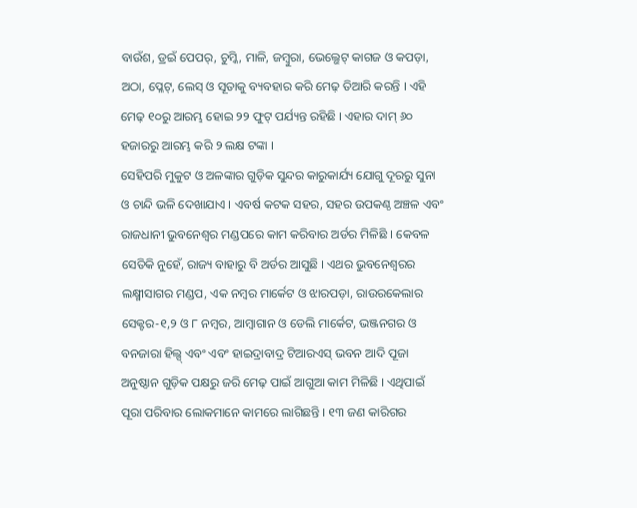ବାଉଁଶ, ଡ୍ରଇଁ ପେପର୍, ଚୁମ୍କି, ମାଳି, ଜମ୍ବୁରା, ଭେଲ୍ଭେଟ୍ କାଗଜ ଓ କପଡ଼ା, ଅଠା, ପ୍ଳେଟ୍, ଲେସ୍ ଓ ସୂତାକୁ ବ୍ୟବହାର କରି ମେଢ଼ ତିଆରି କରନ୍ତି । ଏହି ମେଢ଼ ୧୦ରୁ ଆରମ୍ଭ ହୋଇ ୨୨ ଫୁଟ୍ ପର୍ଯ୍ୟନ୍ତ ରହିଛି । ଏହାର ଦାମ୍ ୬୦ ହଜାରରୁ ଆରମ୍ଭ କରି ୨ ଲକ୍ଷ ଟଙ୍କା ।
ସେହିପରି ମୁକୁଟ ଓ ଅଳଙ୍କାର ଗୁଡ଼ିକ ସୁନ୍ଦର କାରୁକାର୍ଯ୍ୟ ଯୋଗୁ ଦୂରରୁ ସୁନା ଓ ଚାନ୍ଦି ଭଳି ଦେଖାଯାଏ । ଏବର୍ଷ କଟକ ସହର, ସହର ଉପକଣ୍ଠ ଅଞ୍ଚଳ ଏବଂ ରାଜଧାନୀ ଭୁବନେଶ୍ୱର ମଣ୍ଡପରେ କାମ କରିବାର ଅର୍ଡର ମିଳିଛି । କେବଳ ସେତିକି ନୁହେଁ, ରାଜ୍ୟ ବାହାରୁ ବି ଅର୍ଡର ଆସୁଛି । ଏଥର ଭୁବନେଶ୍ୱରର ଲକ୍ଷ୍ମୀସାଗର ମଣ୍ଡପ, ଏକ ନମ୍ବର ମାର୍କେଟ ଓ ଝାରପଡ଼ା, ରାଉରକେଲାର ସେକ୍ଟର-୧,୨ ଓ ୮ ନମ୍ବର, ଆମ୍ବାଗାନ ଓ ଡେଲି ମାର୍କେଟ, ଭଞ୍ଜନଗର ଓ ବନଜାରା ହିଲ୍ସ୍ ଏବଂ ଏବଂ ହାଇଦ୍ରାବାଦ୍ର ଟିଆରଏସ୍ ଭବନ ଆଦି ପୂଜା ଅନୁଷ୍ଠାନ ଗୁଡ଼ିକ ପକ୍ଷରୁ ଜରି ମେଢ଼ ପାଇଁ ଆଗୁଆ କାମ ମିଳିଛି । ଏଥିପାଇଁ ପୂରା ପରିବାର ଲୋକମାନେ କାମରେ ଲାଗିଛନ୍ତି । ୧୩ ଜଣ କାରିଗର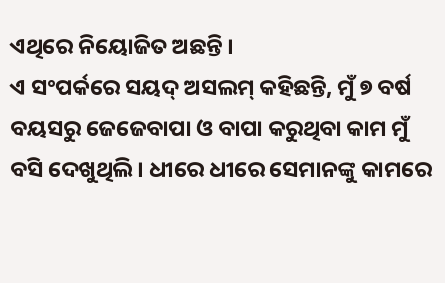ଏଥିରେ ନିୟୋଜିତ ଅଛନ୍ତି ।
ଏ ସଂପର୍କରେ ସୟଦ୍ ଅସଲମ୍ କହିଛନ୍ତି, ମୁଁ ୭ ବର୍ଷ ବୟସରୁ ଜେଜେବାପା ଓ ବାପା କରୁଥିବା କାମ ମୁଁ ବସି ଦେଖୁଥିଲି । ଧୀରେ ଧୀରେ ସେମାନଙ୍କୁ କାମରେ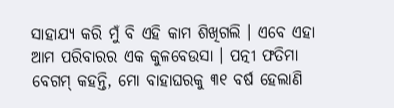ସାହାଯ୍ୟ କରି ମୁଁ ବି ଏହି କାମ ଶିଖିଗଲି । ଏବେ ଏହା ଆମ ପରିବାରର ଏକ କୁଳବେଉସା । ପତ୍ନୀ ଫତିମା ବେଗମ୍ କହନ୍ତି, ମୋ ବାହାଘରକୁ ୩୧ ବର୍ଷ ହେଲାଣି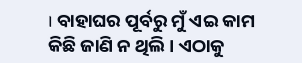। ବାହାଘର ପୂର୍ବରୁ ମୁଁ ଏଇ କାମ କିଛି ଜାଣି ନ ଥିଲି । ଏଠାକୁ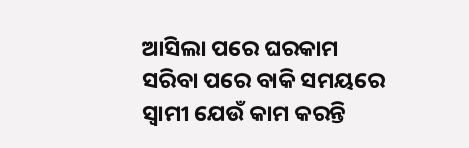ଆସିଲା ପରେ ଘରକାମ ସରିବା ପରେ ବାକି ସମୟରେ ସ୍ୱାମୀ ଯେଉଁ କାମ କରନ୍ତି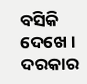ବସିକି ଦେଖେ । ଦରକାର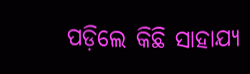ପଡ଼ିଲେ କିଛି ସାହାଯ୍ୟ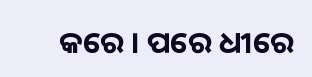କରେ । ପରେ ଧୀରେ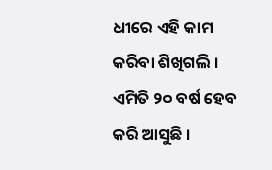ଧୀରେ ଏହି କାମ କରିବା ଶିଖିଗଲି । ଏମିତି ୨୦ ବର୍ଷ ହେବ କରି ଆସୁଛି ।